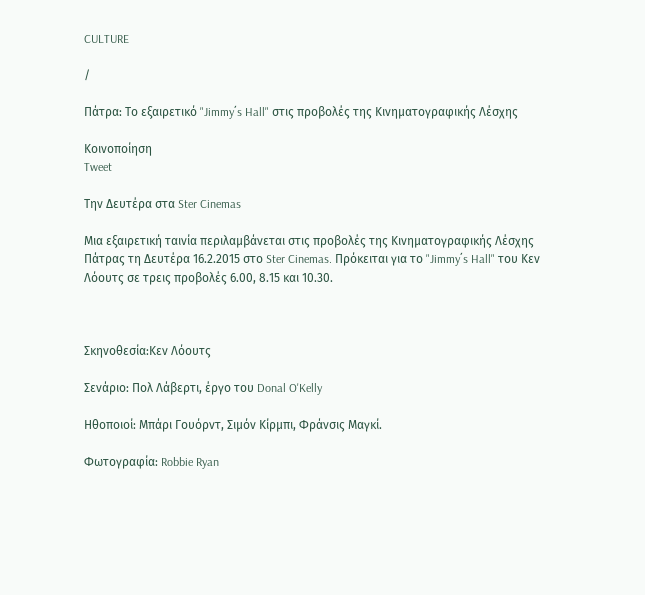CULTURE

/

Πάτρα: Το εξαιρετικό "Jimmy΄s Hall" στις προβολές της Κινηματογραφικής Λέσχης

Κοινοποίηση
Tweet

Την Δευτέρα στα Ster Cinemas

Μια εξαιρετική ταινία περιλαμβάνεται στις προβολές της Κινηματογραφικής Λέσχης Πάτρας τη Δευτέρα 16.2.2015 στο Ster Cinemas. Πρόκειται για το "Jimmy΄s Hall" του Κεν Λόουτς σε τρεις προβολές 6.00, 8.15 και 10.30.



Σκηνοθεσία:Κεν Λόουτς

Σενάριο: Πολ Λάβερτι, έργο του Donal O'Kelly

Ηθοποιοί: Μπάρι Γουόρντ, Σιμόν Κίρμπι, Φράνσις Μαγκί.

Φωτογραφία: Robbie Ryan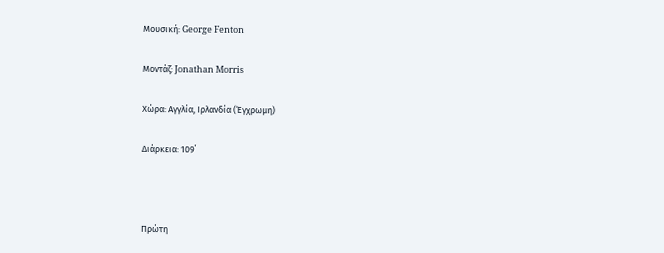Μουσική: George Fenton

Μοντάζ: Jonathan Morris

Χώρα: Αγγλία, Ιρλανδία (Έγχρωμη)

Διάρκεια: 109΄



Πρώτη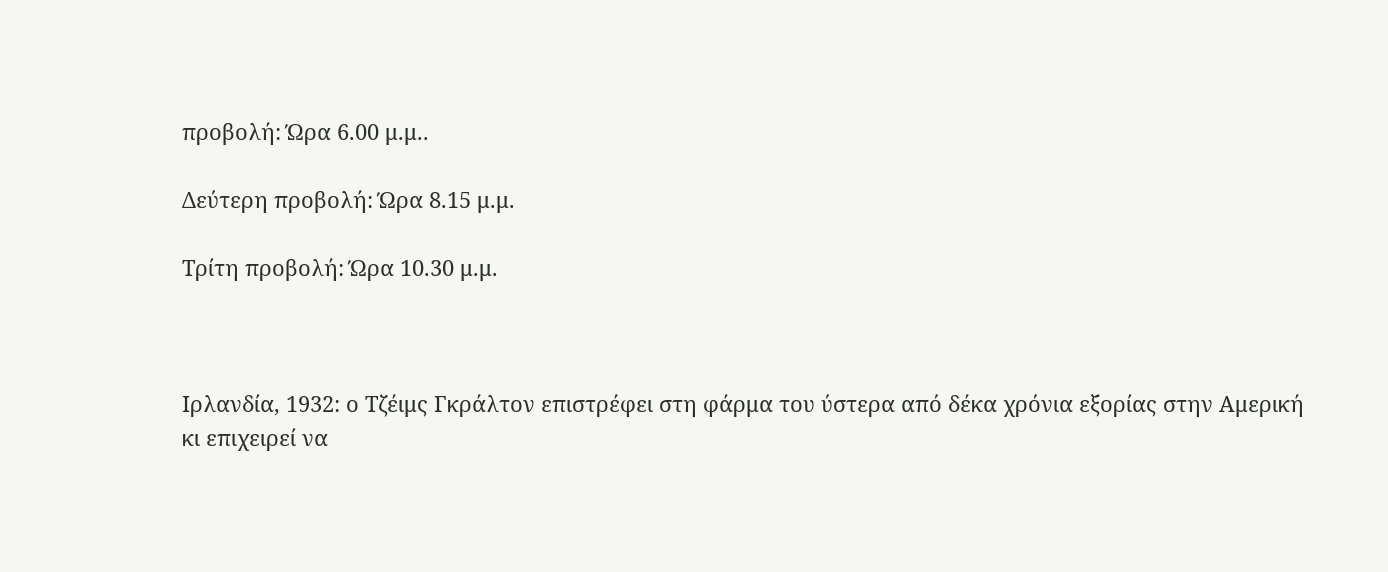προβολή: Ώρα 6.00 μ.μ..

Δεύτερη προβολή: Ώρα 8.15 μ.μ.

Τρίτη προβολή: Ώρα 10.30 μ.μ.



Ιρλανδία, 1932: ο Τζέιμς Γκράλτον επιστρέφει στη φάρμα του ύστερα από δέκα χρόνια εξορίας στην Αμερική κι επιχειρεί να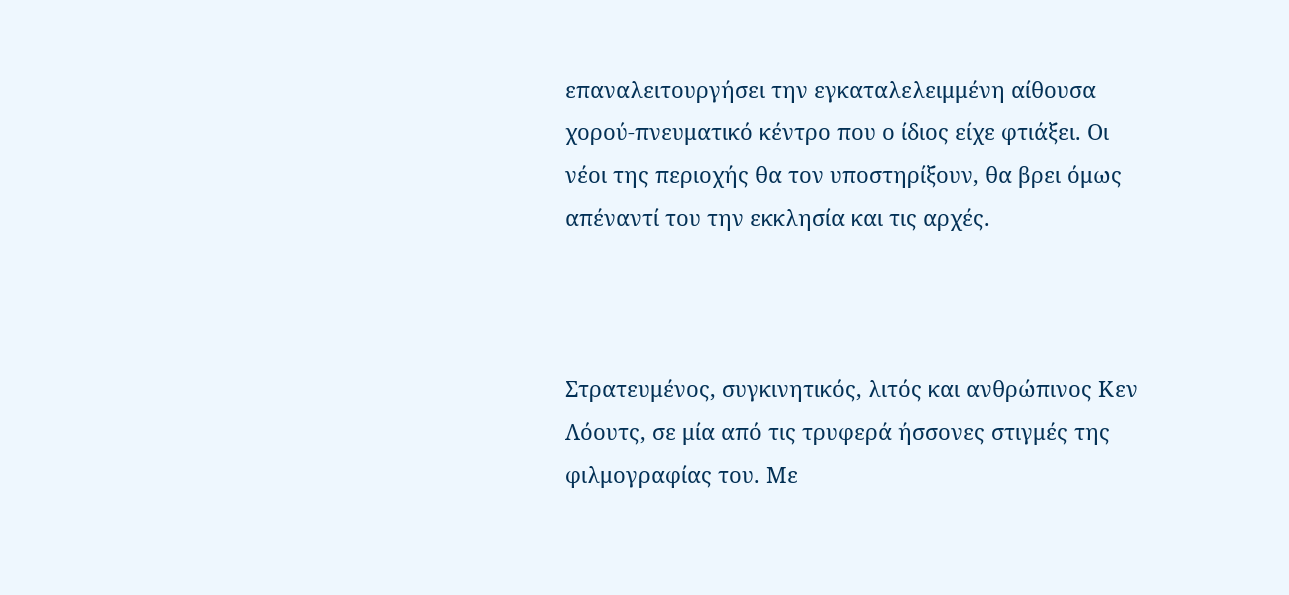επαναλειτουργήσει την εγκαταλελειμμένη αίθουσα χορού-πνευματικό κέντρο που ο ίδιος είχε φτιάξει. Οι νέοι της περιοχής θα τον υποστηρίξουν, θα βρει όμως απέναντί του την εκκλησία και τις αρχές.



Στρατευμένος, συγκινητικός, λιτός και ανθρώπινος Κεν Λόουτς, σε μία από τις τρυφερά ήσσονες στιγμές της φιλμογραφίας του. Με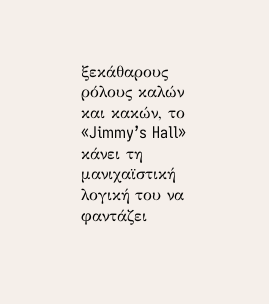ξεκάθαρους ρόλους καλών και κακών, το «Jimmy’s Hall» κάνει τη μανιχαϊστική λογική του να φαντάζει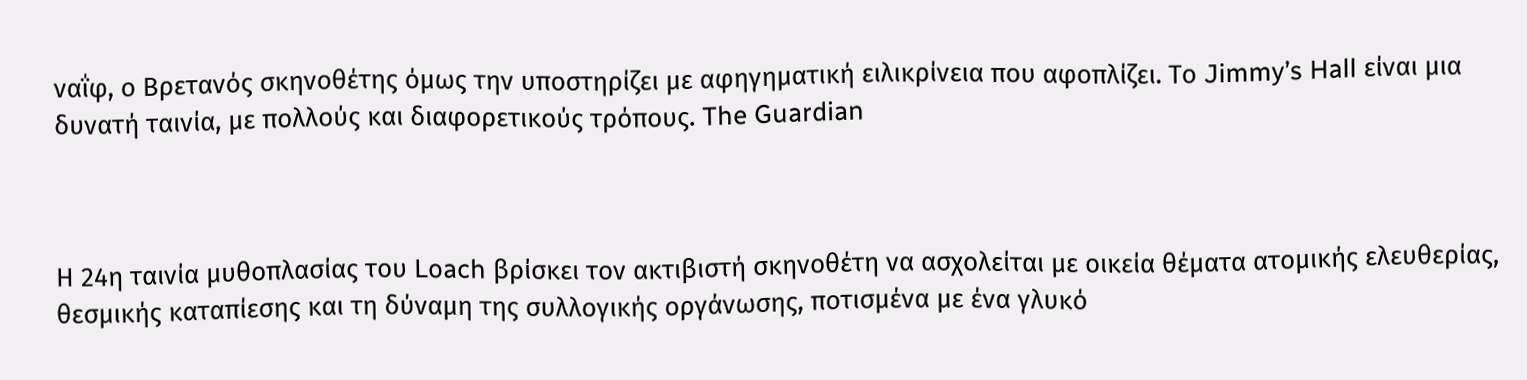ναΐφ, ο Βρετανός σκηνοθέτης όμως την υποστηρίζει με αφηγηματική ειλικρίνεια που αφοπλίζει. Το Jimmy’s Hall είναι μια δυνατή ταινία, με πολλούς και διαφορετικούς τρόπους. The Guardian



Η 24η ταινία μυθοπλασίας του Loach βρίσκει τον ακτιβιστή σκηνοθέτη να ασχολείται με οικεία θέματα ατομικής ελευθερίας, θεσμικής καταπίεσης και τη δύναμη της συλλογικής οργάνωσης, ποτισμένα με ένα γλυκό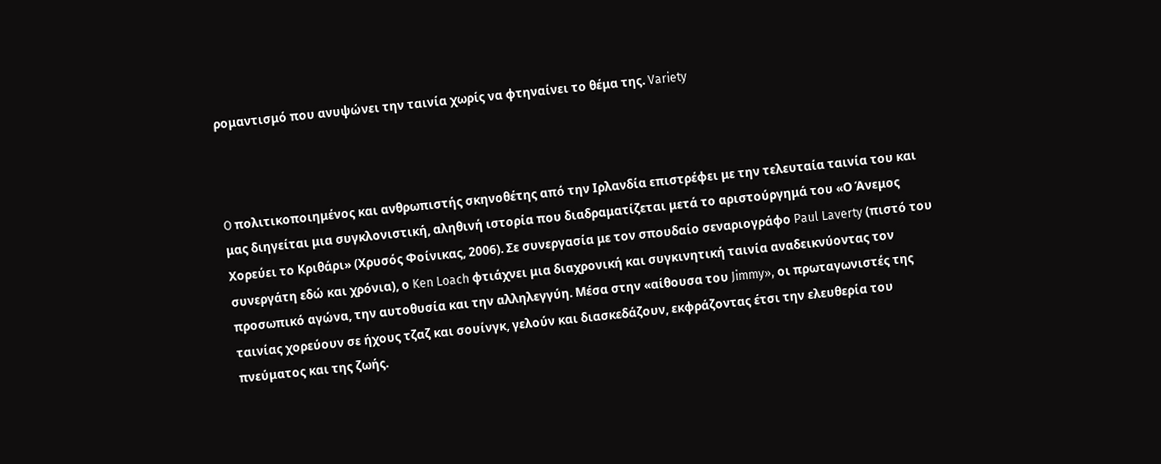ρομαντισμό που ανυψώνει την ταινία χωρίς να φτηναίνει το θέμα της. Variety



O πολιτικοποιημένος και ανθρωπιστής σκηνοθέτης από την Ιρλανδία επιστρέφει με την τελευταία ταινία του και μας διηγείται μια συγκλονιστική, αληθινή ιστορία που διαδραματίζεται μετά το αριστούργημά του «Ο Άνεμος Χορεύει το Κριθάρι» (Χρυσός Φοίνικας, 2006). Σε συνεργασία με τον σπουδαίο σεναριογράφο Paul Laverty (πιστό του συνεργάτη εδώ και χρόνια), ο Ken Loach φτιάχνει μια διαχρονική και συγκινητική ταινία αναδεικνύοντας τον προσωπικό αγώνα, την αυτοθυσία και την αλληλεγγύη. Μέσα στην «αίθουσα του Jimmy», οι πρωταγωνιστές της ταινίας χορεύουν σε ήχους τζαζ και σουίνγκ, γελούν και διασκεδάζουν, εκφράζοντας έτσι την ελευθερία του πνεύματος και της ζωής.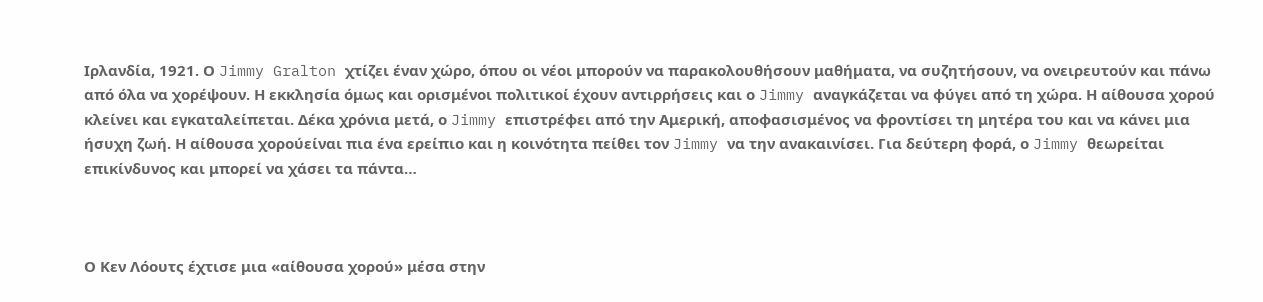Ιρλανδία, 1921. Ο Jimmy Gralton χτίζει έναν χώρο, όπου οι νέοι μπορούν να παρακολουθήσουν μαθήματα, να συζητήσουν, να ονειρευτούν και πάνω από όλα να χορέψουν. Η εκκλησία όμως και ορισμένοι πολιτικοί έχουν αντιρρήσεις και ο Jimmy αναγκάζεται να φύγει από τη χώρα. Η αίθουσα χορού κλείνει και εγκαταλείπεται. Δέκα χρόνια μετά, ο Jimmy επιστρέφει από την Αμερική, αποφασισμένος να φροντίσει τη μητέρα του και να κάνει μια ήσυχη ζωή. Η αίθουσα χορούείναι πια ένα ερείπιο και η κοινότητα πείθει τον Jimmy να την ανακαινίσει. Για δεύτερη φορά, ο Jimmy θεωρείται επικίνδυνος και μπορεί να χάσει τα πάντα…



Ο Κεν Λόουτς έχτισε μια «αίθουσα χορού» μέσα στην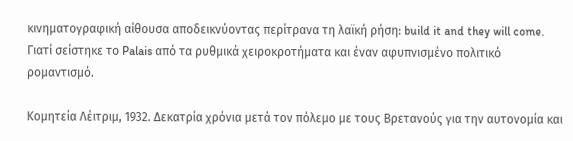κινηματογραφική αίθουσα αποδεικνύοντας περίτρανα τη λαϊκή ρήση: build it and they will come. Γιατί σείστηκε το Palais από τα ρυθμικά χειροκροτήματα και έναν αφυπνισμένο πολιτικό ρομαντισμό.

Κομητεία Λέιτριμ, 1932. Δεκατρία χρόνια μετά τον πόλεμο με τους Βρετανούς για την αυτονομία και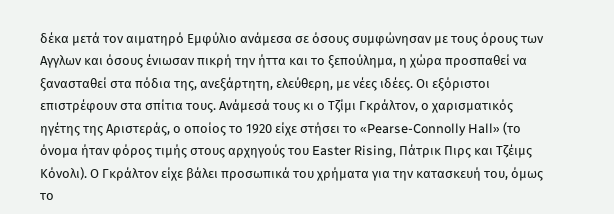δέκα μετά τον αιματηρό Εμφύλιο ανάμεσα σε όσους συμφώνησαν με τους όρους των Αγγλων και όσους ένιωσαν πικρή την ήττα και το ξεπούλημα, η χώρα προσπαθεί να ξανασταθεί στα πόδια της, ανεξάρτητη, ελεύθερη, με νέες ιδέες. Οι εξόριστοι επιστρέφουν στα σπίτια τους. Ανάμεσά τους κι ο Τζίμι Γκράλτον, ο χαρισματικός ηγέτης της Αριστεράς, ο οποίος το 1920 είχε στήσει το «Pearse-Connolly Hall» (το όνομα ήταν φόρος τιμής στους αρχηγούς του Easter Rising, Πάτρικ Πιρς και Τζέιμς Κόνολι). Ο Γκράλτον είχε βάλει προσωπικά του χρήματα για την κατασκευή του, όμως το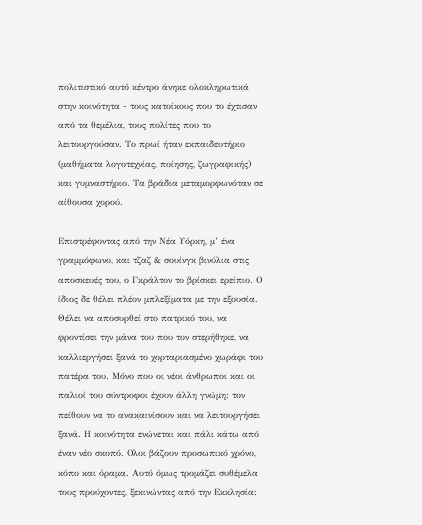πολιτιστικό αυτό κέντρο άνηκε ολοκληρωτικά στην κοινότητα - τους κατοίκους που το έχτισαν από τα θεμέλια, τους πολίτες που το λειτουργούσαν. Το πρωί ήταν εκπαιδευτήριο (μαθήματα λογοτεχνίας, ποίησης, ζωγραφικής) και γυμναστήριο. Τα βράδια μεταμορφωνόταν σε αίθουσα χορού.

Επιστρέφοντας από την Νέα Υόρκη, μ’ ένα γραμμόφωνο, και τζαζ & σουίνγκ βινύλια στις αποσκευές του, ο Γκράλτον το βρίσκει ερείπιο. Ο ίδιος δε θέλει πλέον μπλεξίματα με την εξουσία. Θέλει να αποσυρθεί στο πατρικό του, να φροντίσει την μάνα του που τον στερήθηκε, να καλλιεργήσει ξανά το χορταριασμένο χωράφι του πατέρα του. Μόνο που οι νέοι άνθρωποι και οι παλιοί του σύντροφοι έχουν άλλη γνώμη: τον πείθουν να το ανακαινίσουν και να λειτουργήσει ξανά. Η κοινότητα ενώνεται και πάλι κάτω από έναν νέο σκοπό. Ολοι βάζουν προσωπικό χρόνο, κόπο και όραμα. Αυτό όμως τρομάζει συθέμελα τους προύχοντες, ξεκινώντας από την Εκκλησία: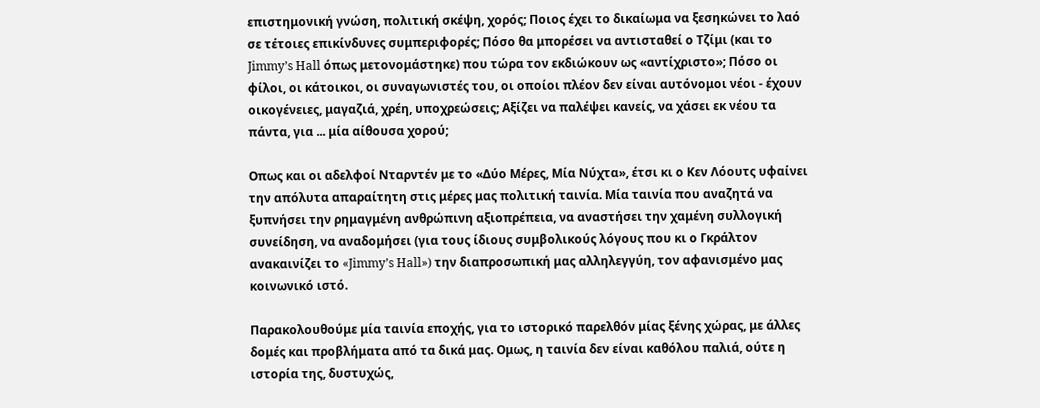επιστημονική γνώση, πολιτική σκέψη, χορός; Ποιος έχει το δικαίωμα να ξεσηκώνει το λαό σε τέτοιες επικίνδυνες συμπεριφορές; Πόσο θα μπορέσει να αντισταθεί ο Τζίμι (και το Jimmy’s Hall όπως μετονομάστηκε) που τώρα τον εκδιώκουν ως «αντίχριστο»; Πόσο οι φίλοι, οι κάτοικοι, οι συναγωνιστές του, οι οποίοι πλέον δεν είναι αυτόνομοι νέοι - έχουν οικογένειες, μαγαζιά, χρέη, υποχρεώσεις; Αξίζει να παλέψει κανείς, να χάσει εκ νέου τα πάντα, για ... μία αίθουσα χορού;

Οπως και οι αδελφοί Νταρντέν με το «Δύο Μέρες, Μία Νύχτα», έτσι κι ο Κεν Λόουτς υφαίνει την απόλυτα απαραίτητη στις μέρες μας πολιτική ταινία. Μία ταινία που αναζητά να ξυπνήσει την ρημαγμένη ανθρώπινη αξιοπρέπεια, να αναστήσει την χαμένη συλλογική συνείδηση, να αναδομήσει (για τους ίδιους συμβολικούς λόγους που κι ο Γκράλτον ανακαινίζει το «Jimmy’s Hall») την διαπροσωπική μας αλληλεγγύη, τον αφανισμένο μας κοινωνικό ιστό.

Παρακολουθούμε μία ταινία εποχής, για το ιστορικό παρελθόν μίας ξένης χώρας, με άλλες δομές και προβλήματα από τα δικά μας. Ομως, η ταινία δεν είναι καθόλου παλιά, ούτε η ιστορία της, δυστυχώς,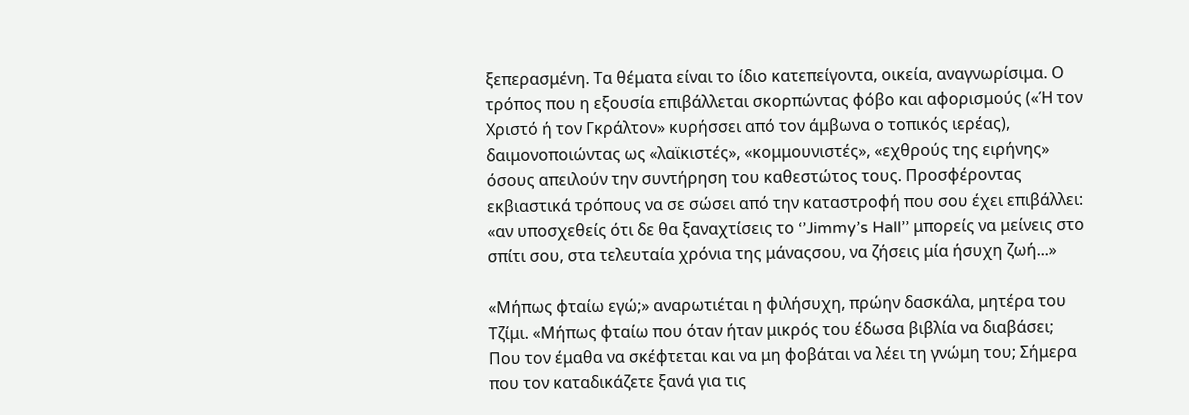ξεπερασμένη. Τα θέματα είναι το ίδιο κατεπείγοντα, οικεία, αναγνωρίσιμα. Ο τρόπος που η εξουσία επιβάλλεται σκορπώντας φόβο και αφορισμούς («Ή τον Χριστό ή τον Γκράλτον» κυρήσσει από τον άμβωνα ο τοπικός ιερέας), δαιμονοποιώντας ως «λαϊκιστές», «κομμουνιστές», «εχθρούς της ειρήνης» όσους απειλούν την συντήρηση του καθεστώτος τους. Προσφέροντας εκβιαστικά τρόπους να σε σώσει από την καταστροφή που σου έχει επιβάλλει: «αν υποσχεθείς ότι δε θα ξαναχτίσεις το ‘’Jimmy’s Hall’’ μπορείς να μείνεις στο σπίτι σου, στα τελευταία χρόνια της μάναςσου, να ζήσεις μία ήσυχη ζωή...»

«Μήπως φταίω εγώ;» αναρωτιέται η φιλήσυχη, πρώην δασκάλα, μητέρα του Τζίμι. «Μήπως φταίω που όταν ήταν μικρός του έδωσα βιβλία να διαβάσει; Που τον έμαθα να σκέφτεται και να μη φοβάται να λέει τη γνώμη του; Σήμερα που τον καταδικάζετε ξανά για τις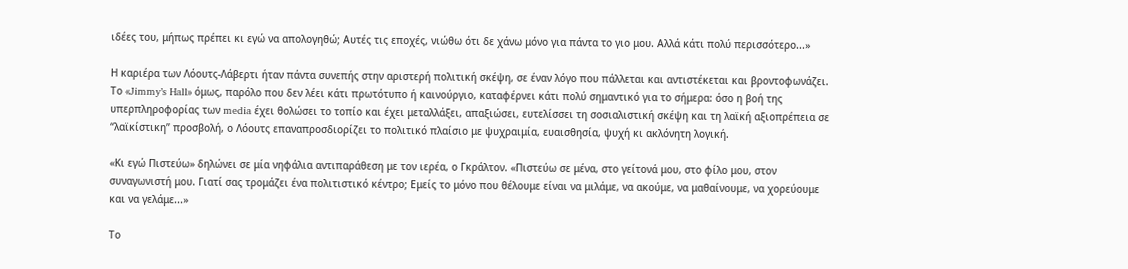ιδέες του, μήπως πρέπει κι εγώ να απολογηθώ; Αυτές τις εποχές, νιώθω ότι δε χάνω μόνο για πάντα το γιο μου. Αλλά κάτι πολύ περισσότερο...»

Η καριέρα των Λόουτς-Λάβερτι ήταν πάντα συνεπής στην αριστερή πολιτική σκέψη, σε έναν λόγο που πάλλεται και αντιστέκεται και βροντοφωνάζει. Το «Jimmy’s Hall» όμως, παρόλο που δεν λέει κάτι πρωτότυπο ή καινούργιο, καταφέρνει κάτι πολύ σημαντικό για το σήμερα: όσο η βοή της υπερπληροφορίας των media έχει θολώσει το τοπίο και έχει μεταλλάξει, απαξιώσει, ευτελίσσει τη σοσιαλιστική σκέψη και τη λαϊκή αξιοπρέπεια σε “λαϊκίστικη” προσβολή, ο Λόουτς επαναπροσδιορίζει το πολιτικό πλαίσιο με ψυχραιμία, ευαισθησία, ψυχή κι ακλόνητη λογική.

«Κι εγώ Πιστεύω» δηλώνει σε μία νηφάλια αντιπαράθεση με τον ιερέα, ο Γκράλτον. «Πιστεύω σε μένα, στο γείτονά μου, στο φίλο μου, στον συναγωνιστή μου. Γιατί σας τρομάζει ένα πολιτιστικό κέντρο; Εμείς το μόνο που θέλουμε είναι να μιλάμε, να ακούμε, να μαθαίνουμε, να χορεύουμε και να γελάμε...»

Το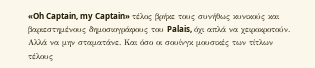«Oh Captain, my Captain» τέλος βρήκε τους συνήθως κυνικούς και βαριεστημένους δημοσιογράφους του Palais, όχι απλά να χειροκροτούν. Αλλά να μην σταματάνε. Και όσο οι σουίνγκ μουσικές των τίτλων τέλους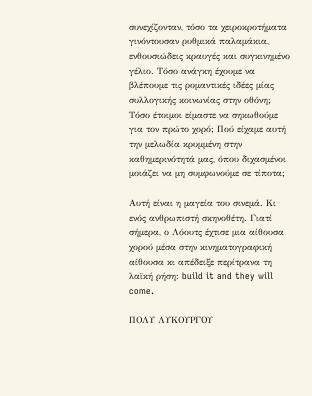συνεχίζονταν, τόσο τα χειροκροτήματα γινόντουσαν ρυθμικά παλαμάκια, ενθουσιώδεις κραυγές και συγκινημένο γέλιο. Τόσο ανάγκη έχουμε να βλέπουμε τις ρομαντικές ιδέες μίας συλλογικής κοινωνίας στην οθόνη; Τόσο έτοιμοι είμαστε να σηκωθούμε για τον πρώτο χορό; Πού είχαμε αυτή την μελωδία κρυμμένη στην καθημερινότητά μας, όπου διχασμένοι μοιάζει να μη συμφωνούμε σε τίποτα;

Αυτή είναι η μαγεία του σινεμά. Κι ενός ανθρωπιστή σκηνοθέτη. Γιατί σήμερα, ο Λόουτς έχτισε μια αίθουσα χορού μέσα στην κινηματογραφική αίθουσα κι απέδειξε περίτρανα τη λαϊκή ρήση: build it and they will come.

ΠΟΛΥ ΛΥΚΟΥΡΓΟΥ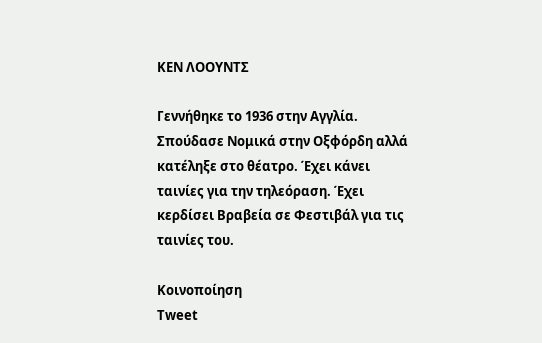ΚΕΝ ΛΟΟΥΝΤΣ

Γεννήθηκε το 1936 στην Αγγλία. Σπούδασε Νομικά στην Οξφόρδη αλλά κατέληξε στο θέατρο. Έχει κάνει ταινίες για την τηλεόραση. Έχει κερδίσει Βραβεία σε Φεστιβάλ για τις ταινίες του.

Κοινοποίηση
Tweet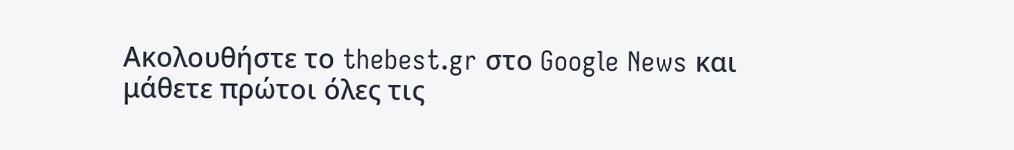Ακολουθήστε το thebest.gr στο Google News και μάθετε πρώτοι όλες τις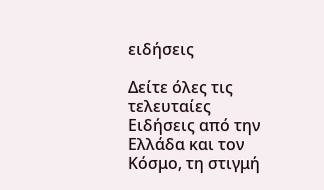ειδήσεις

Δείτε όλες τις τελευταίες Ειδήσεις από την Ελλάδα και τον Κόσμο, τη στιγμή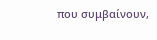που συμβαίνουν,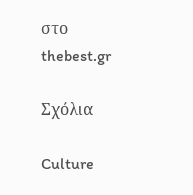στο thebest.gr

Σχόλια

Culture